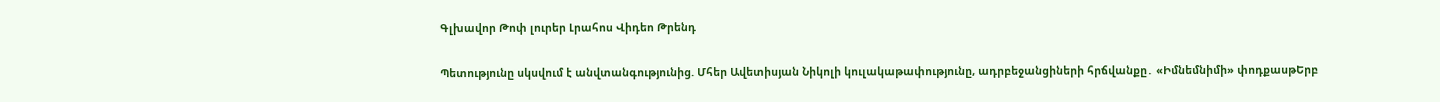Գլխավոր Թոփ լուրեր Լրահոս Վիդեո Թրենդ

Պետությունը սկսվում է անվտանգությունից. Մհեր Ավետիսյան Նիկոլի կուլակաթափությունը, ադրբեջանցիների հրճվանքը․ «Իմնեմնիմի» փոդքասթԵրբ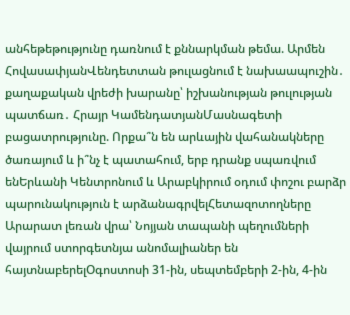անհեթեթությունը դառնում է քննարկման թեմա. Արմեն ՀովասափյանՎենդետտան թուլացնում է նախաապուշին․ քաղաքական վրեժի խարանը՝ իշխանության թուլության պատճառ․ Հրայր ԿամենդատյանՄասնագետի բացատրությունը. Որքա՞ն են արևային վահանակները ծառայում և ի՞նչ է պատահում, երբ դրանք սպառվում ենԵրևանի Կենտրոնում և Արաբկիրում օդում փոշու բարձր պարունակություն է արձանագրվելՀետազոտողները Արարատ լեռան վրա՝ Նոյյան տապանի պեղումների վայրում ստորգետնյա անոմալիաներ են հայտնաբերելՕգոստոսի 31-ին, սեպտեմբերի 2-ին, 4-ին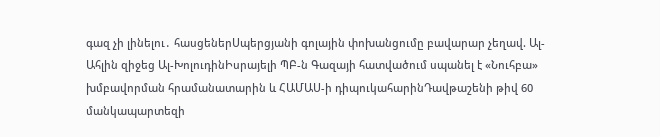գազ չի լինելու․ հասցեներՍպերցյանի գոլային փոխանցումը բավարար չեղավ. Ալ-Ահլին զիջեց Ալ-ԽոլուդինԻսրայելի ՊԲ-ն Գազայի հատվածում սպանել է «Նուհբա» խմբավորման հրամանատարին և ՀԱՄԱՍ-ի դիպուկահարինԴավթաշենի թիվ 60 մանկապարտեզի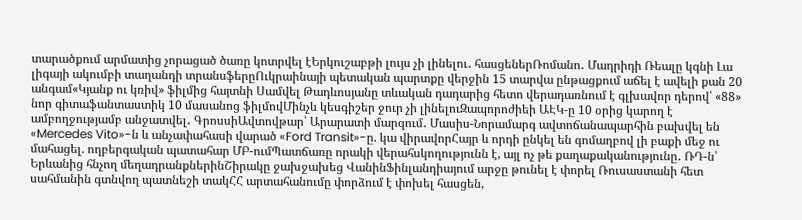տարածքում արմատից չորացած ծառը կոտրվել էԵրկուշաբթի լույս չի լինելու․ հասցեներՌոմանո․ Մադրիդի Ռեալը կգնի Լա լիգայի ակումբի տաղանդի տրանսֆերըՈւկրաինայի պետական պարտքը վերջին 15 տարվա ընթացքում աճել է ավելի քան 20 անգամ«Կյանք ու կռիվ» ֆիլմից հայտնի Սամվել Թադևոսյանը տևական դադարից հետո վերադառնում է գլխավոր դերով՝ «88» նոր գիտաֆանտաստիկ 10 մասանոց ֆիլմովՄինչև կեսգիշեր ջուր չի լինելուԶապորոժիեի ԱԷԿ-ը 10 օրից կարող է ամբողջությամբ անջատվել․ ԳրոսսիԱվտովթար՝ Արարատի մարզում․ Մասիս-Նորամարգ ավտոճանապարհին բախվել են «Mercedes Vito»-ն և անչափահասի վարած «Ford Transit»-ը. կա վիրավորՀայր և որդի ընկել են գոմաղբով լի բաքի մեջ ու մահացել. ողբերգական պատահար ՄԲ-ումՊատճառը որակի վերահսկողությունն է, այլ ոչ թե քաղաքականությունը․ ՌԴ-ն՝ Երևանից հնչող մեղադրանքներինՇիրակը ջախջախեց ՎանինՖինլանդիայում արջը թունել է փորել Ռուսաստանի հետ սահմանին գտնվող պատնեշի տակՀՀ արտահանումը փորձում է փոխել հասցեն,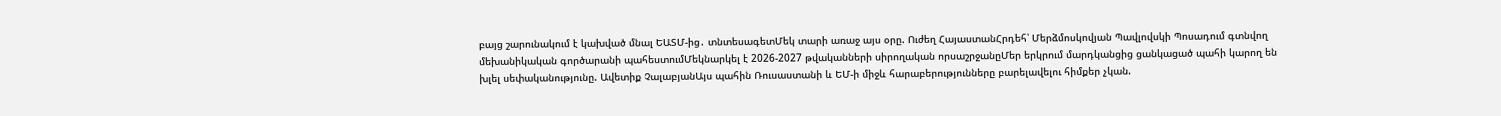բայց շարունակում է կախված մնալ ԵԱՏՄ-ից․ տնտեսագետՄեկ տարի առաջ այս օրը. Ուժեղ ՀայաստանՀրդեհ՝ Մերձմոսկովյան Պավլովսկի Պոսադում գտնվող մեխանիկական գործարանի պահեստումՄեկնարկել է 2026-2027 թվականների սիրողական որսաշրջանըՄեր երկրում մարդկանցից ցանկացած պահի կարող են խլել սեփականությունը. Ավետիք ՉալաբյանԱյս պահին Ռուսաստանի և ԵՄ-ի միջև հարաբերությունները բարելավելու հիմքեր չկան.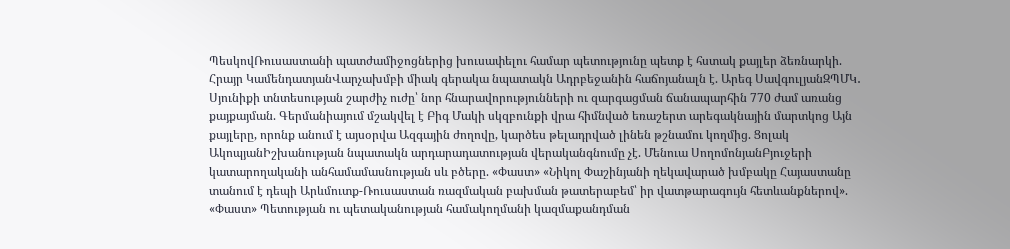ՊեսկովՌուսաստանի պատժամիջոցներից խուսափելու համար պետությունը պետք է հստակ քայլեր ձեռնարկի. Հրայր ԿամենդատյանՎարչախմբի միակ գերակա նպատակն Ադրբեջանին հաճոյանալն է. Արեգ ՍավգուլյանԶՊՄԿ․ Սյունիքի տնտեսության շարժիչ ուժը՝ նոր հնարավորությունների ու զարգացման ճանապարհին 770 ժամ առանց քայքայման. Գերմանիայում մշակվել է Բիգ Մակի սկզբունքի վրա հիմնված եռաշերտ արեգակնային մարտկոց Այն քայլերը, որոնք անում է այսօրվա Ազգային ժողովը, կարծես թելադրված լինեն թշնամու կողմից. Ցոլակ ԱկոպյանԻշխանության նպատակն արդարադատության վերականգնումը չէ. Մենուա ՍողոմոնյանԲյուջերի կատարողականի անհամամասնության սև բծերը. «Փաստ» «Նիկոլ Փաշինյանի ղեկավարած խմբակը Հայաստանը տանում է դեպի Արևմուտք-Ռուսաստան ռազմական բախման թատերաբեմ՝ իր վատթարագույն հետևանքներով». «Փաստ» Պետության ու պետականության համակողմանի կազմաքանդման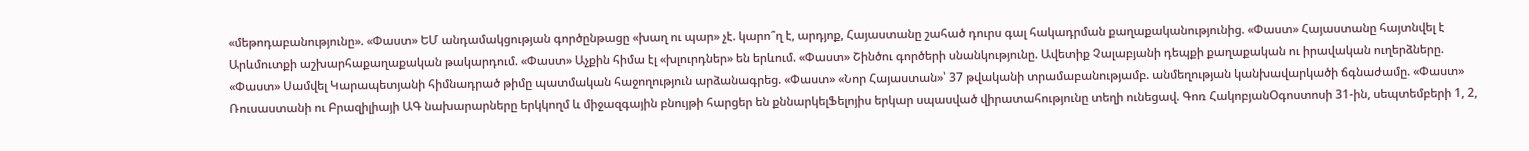«մեթոդաբանությունը». «Փաստ» ԵՄ անդամակցության գործընթացը «խաղ ու պար» չէ. կարո՞ղ է, արդյոք, Հայաստանը շահած դուրս գալ հակադրման քաղաքականությունից. «Փաստ» Հայաստանը հայտնվել է Արևմուտքի աշխարհաքաղաքական թակարդում. «Փաստ» Աչքին հիմա էլ «խլուրդներ» են երևում. «Փաստ» Շինծու գործերի սնանկությունը. Ավետիք Չալաբյանի դեպքի քաղաքական ու իրավական ուղերձները. «Փաստ» Սամվել Կարապետյանի հիմնադրած թիմը պատմական հաջողություն արձանագրեց. «Փաստ» «Նոր Հայաստան»՝ 37 թվականի տրամաբանությամբ. անմեղության կանխավարկածի ճգնաժամը. «Փաստ» Ռուսաստանի ու Բրազիլիայի ԱԳ նախարարները երկկողմ և միջազգային բնույթի հարցեր են քննարկելՖելոյիս երկար սպասված վիրատահությունը տեղի ունեցավ. Գոռ ՀակոբյանՕգոստոսի 31-ին, սեպտեմբերի 1, 2,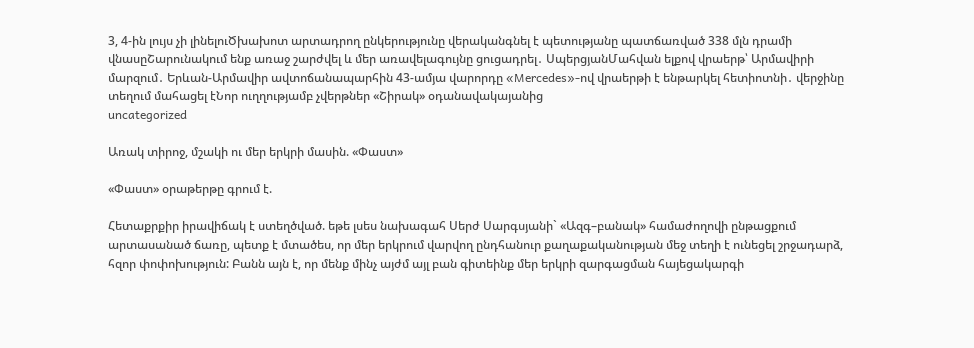3, 4-ին լույս չի լինելուԾխախոտ արտադրող ընկերությունը վերականգնել է պետությանը պատճառված 338 մլն դրամի վնասըՇարունակում ենք առաջ շարժվել և մեր առավելագույնը ցուցադրել․ ՍպերցյանՄահվան ելքով վրաերթ՝ Արմավիրի մարզում․ Երևան-Արմավիր ավտոճանապարհին 43-ամյա վարորդը «Mercedes»-ով վրաերթի է ենթարկել հետիոտնի․ վերջինը տեղում մահացել էՆոր ուղղությամբ չվերթներ «Շիրակ» օդանավակայանից
uncategorized

Առակ տիրոջ, մշակի ու մեր երկրի մասին. «Փաստ»

«Փաստ» օրաթերթը գրում է.

Հետաքրքիր իրավիճակ է ստեղծված. եթե լսես նախագահ Սերժ Սարգսյանի` «Ազգ–բանակ» համաժողովի ընթացքում արտասանած ճառը, պետք է մտածես, որ մեր երկրում վարվող ընդհանուր քաղաքականության մեջ տեղի է ունեցել շրջադարձ, հզոր փոփոխություն: Բանն այն է, որ մենք մինչ այժմ այլ բան գիտեինք մեր երկրի զարգացման հայեցակարգի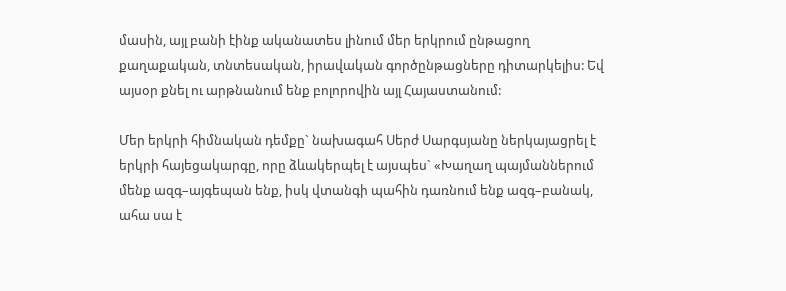մասին, այլ բանի էինք ականատես լինում մեր երկրում ընթացող քաղաքական, տնտեսական, իրավական գործընթացները դիտարկելիս: Եվ այսօր քնել ու արթնանում ենք բոլորովին այլ Հայաստանում:

Մեր երկրի հիմնական դեմքը` նախագահ Սերժ Սարգսյանը ներկայացրել է երկրի հայեցակարգը, որը ձևակերպել է այսպես` «Խաղաղ պայմաններում մենք ազգ–այգեպան ենք, իսկ վտանգի պահին դառնում ենք ազգ–բանակ, ահա սա է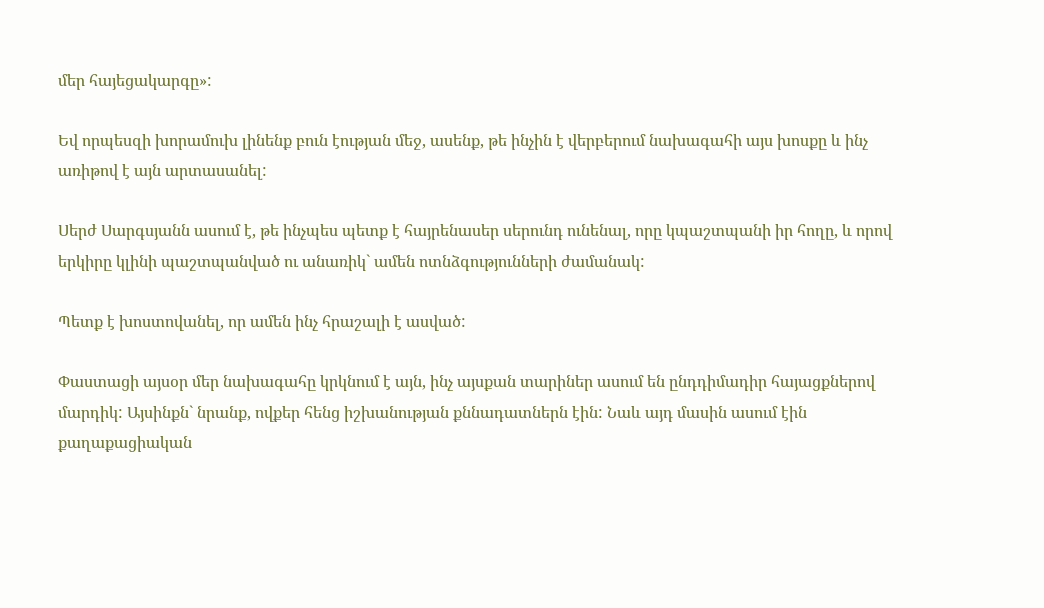մեր հայեցակարգը»:

Եվ որպեսզի խորամուխ լինենք բուն էության մեջ, ասենք, թե ինչին է վերբերում նախագահի այս խոսքը և ինչ առիթով է այն արտասանել:

Սերժ Սարգսյանն ասում է, թե ինչպես պետք է հայրենասեր սերունդ ունենալ, որը կպաշտպանի իր հողը, և որով երկիրը կլինի պաշտպանված ու անառիկ` ամեն ոտնձգությունների ժամանակ:

Պետք է խոստովանել, որ ամեն ինչ հրաշալի է ասված:

Փաստացի այսօր մեր նախագահը կրկնում է այն, ինչ այսքան տարիներ ասում են ընդդիմադիր հայացքներով մարդիկ: Այսինքն` նրանք, ովքեր հենց իշխանության քննադատներն էին: Նաև այդ մասին ասում էին քաղաքացիական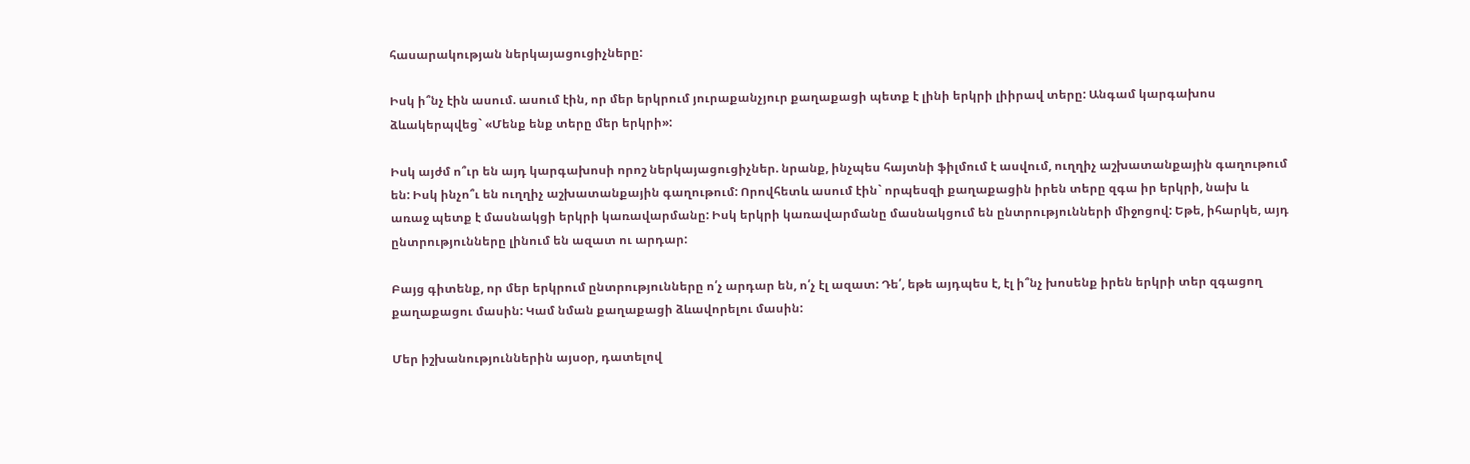հասարակության ներկայացուցիչները:

Իսկ ի՞նչ էին ասում. ասում էին, որ մեր երկրում յուրաքանչյուր քաղաքացի պետք է լինի երկրի լիիրավ տերը: Անգամ կարգախոս ձևակերպվեց` «Մենք ենք տերը մեր երկրի»:

Իսկ այժմ ո՞ւր են այդ կարգախոսի որոշ ներկայացուցիչներ. նրանք, ինչպես հայտնի ֆիլմում է ասվում, ուղղիչ աշխատանքային գաղութում են: Իսկ ինչո՞ւ են ուղղիչ աշխատանքային գաղութում: Որովհետև ասում էին` որպեսզի քաղաքացին իրեն տերը զգա իր երկրի, նախ և առաջ պետք է մասնակցի երկրի կառավարմանը: Իսկ երկրի կառավարմանը մասնակցում են ընտրությունների միջոցով: Եթե, իհարկե, այդ ընտրությունները լինում են ազատ ու արդար:

Բայց գիտենք, որ մեր երկրում ընտրությունները ո՛չ արդար են, ո՛չ էլ ազատ: Դե՛, եթե այդպես է, էլ ի՞նչ խոսենք իրեն երկրի տեր զգացող քաղաքացու մասին: Կամ նման քաղաքացի ձևավորելու մասին:

Մեր իշխանություններին այսօր, դատելով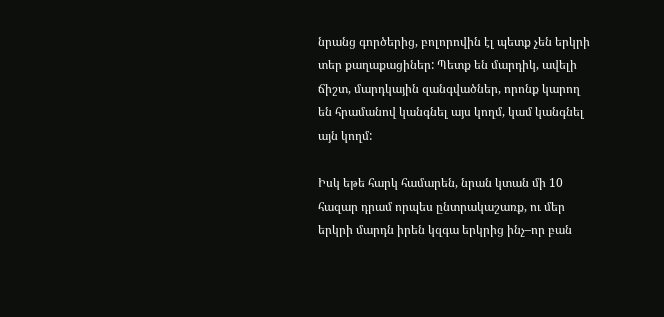նրանց գործերից, բոլորովին էլ պետք չեն երկրի տեր քաղաքացիներ: Պետք են մարդիկ, ավելի ճիշտ, մարդկային զանգվածներ, որոնք կարող են հրամանով կանգնել այս կողմ, կամ կանգնել այն կողմ:

Իսկ եթե հարկ համարեն, նրան կտան մի 10 հազար դրամ որպես ընտրակաշառք, ու մեր երկրի մարդն իրեն կզգա երկրից ինչ–որ բան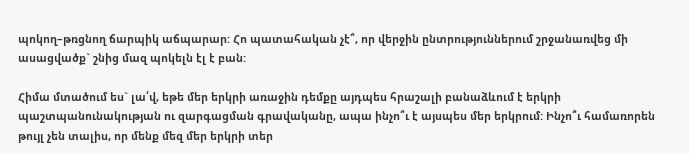պոկող–թռցնող ճարպիկ աճպարար: Հո պատահական չէ՞, որ վերջին ընտրություններում շրջանառվեց մի ասացվածք` շնից մազ պոկելն էլ է բան:

Հիմա մտածում ես` լա՛վ, եթե մեր երկրի առաջին դեմքը այդպես հրաշալի բանաձևում է երկրի պաշտպանունակության ու զարգացման գրավականը, ապա ինչո՞ւ է այսպես մեր երկրում: Ինչո՞ւ համառորեն թույլ չեն տալիս, որ մենք մեզ մեր երկրի տեր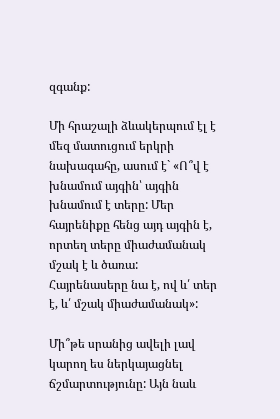զգանք:

Մի հրաշալի ձևակերպում էլ է մեզ մատուցում երկրի նախագահը, ասում է` «Ո՞վ է խնամում այգին՝ այգին խնամում է տերը: Մեր հայրենիքը հենց այդ այգին է, որտեղ տերը միաժամանակ մշակ է և ծառա: Հայրենասերը նա է, ով և՛ տեր է, և՛ մշակ միաժամանակ»:

Մի՞թե սրանից ավելի լավ կարող ես ներկայացնել ճշմարտությունը: Այն նաև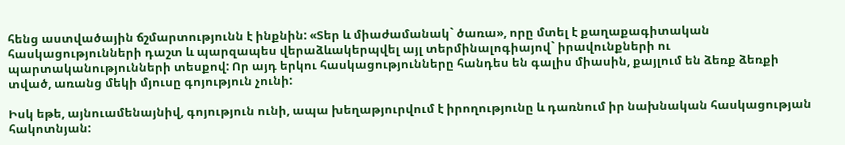հենց աստվածային ճշմարտությունն է ինքնին: «Տեր և միաժամանակ` ծառա», որը մտել է քաղաքագիտական հասկացությունների դաշտ և պարզապես վերաձևակերպվել այլ տերմինալոգիայով` իրավունքների ու պարտականությունների տեսքով: Որ այդ երկու հասկացությունները հանդես են գալիս միասին, քայլում են ձեռք ձեռքի տված, առանց մեկի մյուսը գոյություն չունի:

Իսկ եթե, այնուամենայնիվ, գոյություն ունի, ապա խեղաթյուրվում է իրողությունը և դառնում իր նախնական հասկացության հակոտնյան: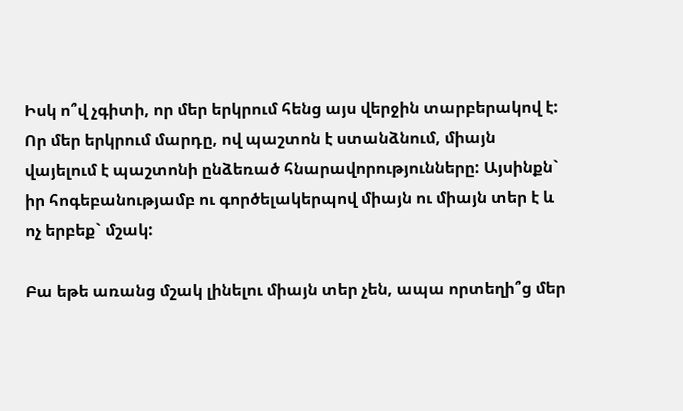Իսկ ո՞վ չգիտի, որ մեր երկրում հենց այս վերջին տարբերակով է: Որ մեր երկրում մարդը, ով պաշտոն է ստանձնում, միայն վայելում է պաշտոնի ընձեռած հնարավորությունները: Այսինքն` իր հոգեբանությամբ ու գործելակերպով միայն ու միայն տեր է և ոչ երբեք` մշակ:

Բա եթե առանց մշակ լինելու միայն տեր չեն, ապա որտեղի՞ց մեր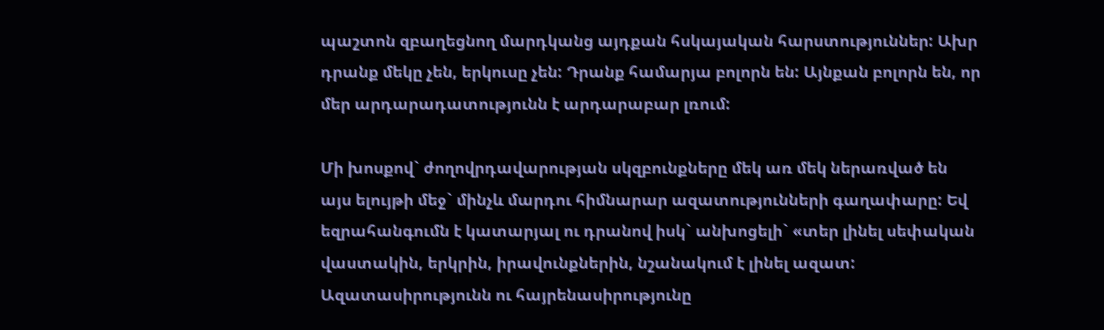պաշտոն զբաղեցնող մարդկանց այդքան հսկայական հարստություններ: Ախր դրանք մեկը չեն, երկուսը չեն: Դրանք համարյա բոլորն են: Այնքան բոլորն են, որ մեր արդարադատությունն է արդարաբար լռում:

Մի խոսքով` ժողովրդավարության սկզբունքները մեկ առ մեկ ներառված են այս ելույթի մեջ` մինչև մարդու հիմնարար ազատությունների գաղափարը: Եվ եզրահանգումն է կատարյալ ու դրանով իսկ` անխոցելի` «տեր լինել սեփական վաստակին, երկրին, իրավունքներին, նշանակում է լինել ազատ: Ազատասիրությունն ու հայրենասիրությունը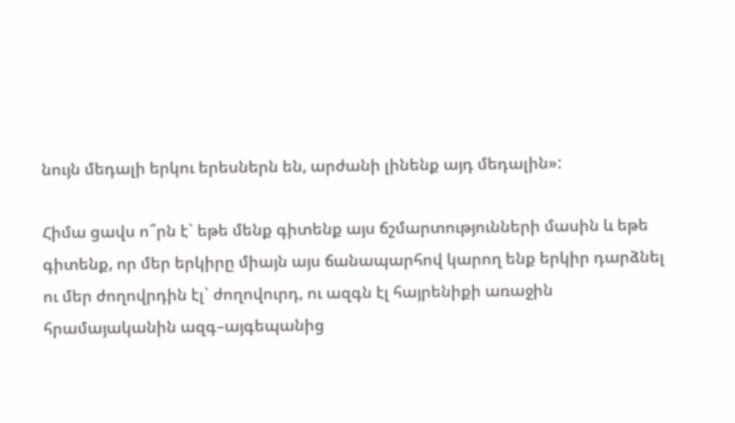նույն մեդալի երկու երեսներն են, արժանի լինենք այդ մեդալին»:

Հիմա ցավս ո՞րն է` եթե մենք գիտենք այս ճշմարտությունների մասին և եթե գիտենք, որ մեր երկիրը միայն այս ճանապարհով կարող ենք երկիր դարձնել ու մեր ժողովրդին էլ` ժողովուրդ, ու ազգն էլ հայրենիքի առաջին հրամայականին ազգ–այգեպանից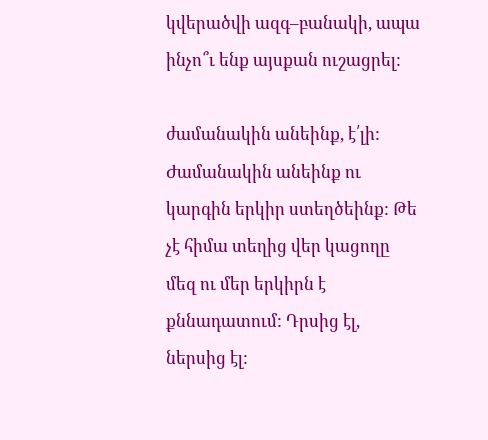կվերածվի ազգ–բանակի, ապա ինչո՞ւ ենք այսքան ուշացրել:

ժամանակին անեինք, է՛լի: Ժամանակին անեինք ու կարգին երկիր ստեղծեինք: Թե չէ հիմա տեղից վեր կացողը մեզ ու մեր երկիրն է քննադատում: Դրսից էլ, ներսից էլ: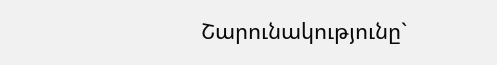Շարունակությունը`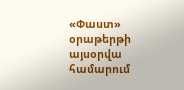«Փաստ» օրաթերթի այսօրվա համարում